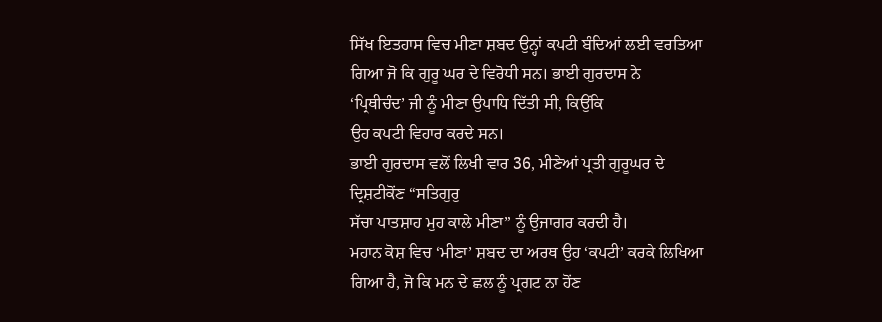ਸਿੱਖ ਇਤਹਾਸ ਵਿਚ ਮੀਣਾ ਸ਼ਬਦ ਉਨ੍ਹਾਂ ਕਪਟੀ ਬੰਦਿਆਂ ਲਈ ਵਰਤਿਆ
ਗਿਆ ਜੋ ਕਿ ਗੁਰੂ ਘਰ ਦੇ ਵਿਰੋਧੀ ਸਨ। ਭਾਈ ਗੁਰਦਾਸ ਨੇ
‘ਪ੍ਰਿਥੀਚੰਦ’ ਜੀ ਨੂੰ ਮੀਣਾ ਉਪਾਧਿ ਦਿੱਤੀ ਸੀ, ਕਿਉਂਕਿ
ਉਹ ਕਪਟੀ ਵਿਹਾਰ ਕਰਦੇ ਸਨ।
ਭਾਈ ਗੁਰਦਾਸ ਵਲੋਂ ਲਿਖੀ ਵਾਰ 36, ਮੀਣੇਆਂ ਪ੍ਰਤੀ ਗੁਰੂਘਰ ਦੇ ਦ੍ਰਿਸ਼ਟੀਕੋਂਣ “ਸਤਿਗੁਰੁ
ਸੱਚਾ ਪਾਤਸ਼ਾਹ ਮੁਹ ਕਾਲੇ ਮੀਣਾ” ਨੂੰ ਉਜਾਗਰ ਕਰਦੀ ਹੈ।
ਮਹਾਨ ਕੋਸ਼ ਵਿਚ ‘ਮੀਣਾ’ ਸ਼ਬਦ ਦਾ ਅਰਥ ਉਹ ‘ਕਪਟੀ’ ਕਰਕੇ ਲਿਖਿਆ
ਗਿਆ ਹੈ, ਜੋ ਕਿ ਮਨ ਦੇ ਛਲ ਨੂੰ ਪ੍ਰਗਟ ਨਾ ਹੋਂਣ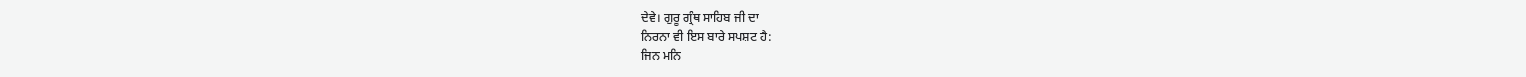ਦੇਵੇ। ਗੁਰੂ ਗ੍ਰੰਥ ਸਾਹਿਬ ਜੀ ਦਾ
ਨਿਰਨਾ ਵੀ ਇਸ ਬਾਰੇ ਸਪਸ਼ਟ ਹੈ:
ਜਿਨ ਮਨਿ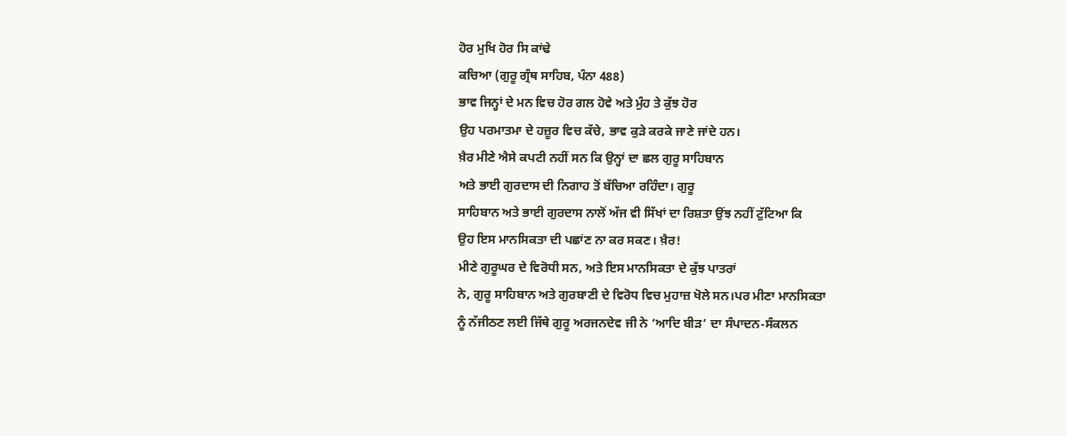ਹੋਰ ਮੁਖਿ ਹੋਰ ਸਿ ਕਾਂਢੇ
ਕਚਿਆ (ਗੁਰੂ ਗ੍ਰੰਥ ਸਾਹਿਬ, ਪੰਨਾ 488)
ਭਾਵ ਜਿਨ੍ਹਾਂ ਦੇ ਮਨ ਵਿਚ ਹੋਰ ਗਲ ਹੋਵੇ ਅਤੇ ਮੁੰਹ ਤੇ ਕੁੱਝ ਹੋਰ
ਉਹ ਪਰਮਾਤਮਾ ਦੇ ਹਜ਼ੂਰ ਵਿਚ ਕੱਚੇ, ਭਾਵ ਕੁੜੇ ਕਰਕੇ ਜਾਣੇ ਜਾਂਦੇ ਹਨ।
ਖ਼ੈਰ ਮੀਣੇ ਐਸੇ ਕਪਟੀ ਨਹੀਂ ਸਨ ਕਿ ਉਨ੍ਹਾਂ ਦਾ ਛਲ ਗੁਰੂ ਸਾਹਿਬਾਨ
ਅਤੇ ਭਾਈ ਗੁਰਦਾਸ ਦੀ ਨਿਗਾਹ ਤੋਂ ਬੱਚਿਆ ਰਹਿੰਦਾ। ਗੁਰੂ
ਸਾਹਿਬਾਨ ਅਤੇ ਭਾਈ ਗੁਰਦਾਸ ਨਾਲੋਂ ਅੱਜ ਵੀ ਸਿੱਖਾਂ ਦਾ ਰਿਸ਼ਤਾ ਉਂਝ ਨਹੀਂ ਟੁੱਟਿਆ ਕਿ
ਉਹ ਇਸ ਮਾਨਸਿਕਤਾ ਦੀ ਪਛਾਂਣ ਨਾ ਕਰ ਸਕਣ। ਖ਼ੈਰ!
ਮੀਣੇ ਗੁਰੂਘਰ ਦੇ ਵਿਰੋਧੀ ਸਨ, ਅਤੇ ਇਸ ਮਾਨਸਿਕਤਾ ਦੇ ਕੁੱਝ ਪਾਤਰਾਂ
ਨੇ, ਗੁਰੂ ਸਾਹਿਬਾਨ ਅਤੇ ਗੁਰਬਾਣੀ ਦੇ ਵਿਰੋਧ ਵਿਚ ਮੁਹਾਜ਼ ਖੋਲੇ ਸਨ।ਪਰ ਮੀਣਾ ਮਾਨਸਿਕਤਾ
ਨੂੰ ਨੱਜੀਠਣ ਲਈ ਜਿੱਥੇ ਗੁਰੂ ਅਰਜਨਦੇਵ ਜੀ ਨੇ ‘ਆਦਿ ਬੀੜ’ ਦਾ ਸੰਪਾਦਨ-ਸੰਕਲਨ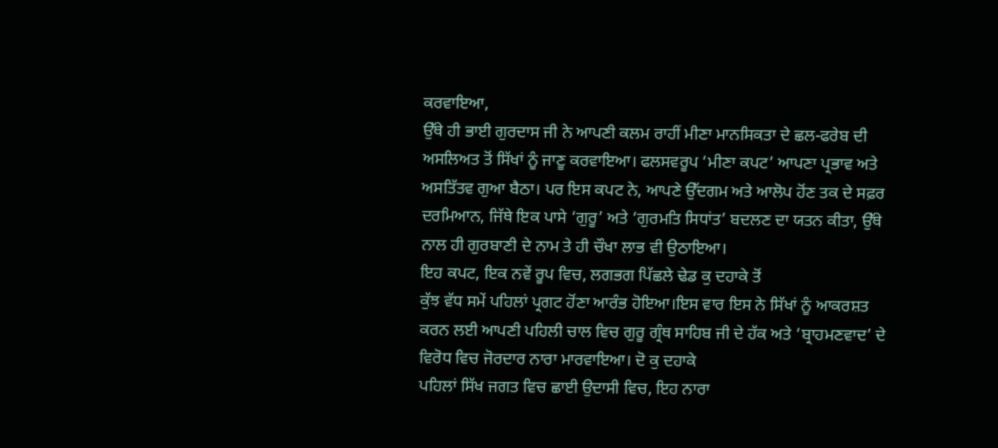ਕਰਵਾਇਆ,
ਉੱਥੇ ਹੀ ਭਾਈ ਗੁਰਦਾਸ ਜੀ ਨੇ ਆਪਣੀ ਕਲਮ ਰਾਹੀਂ ਮੀਣਾ ਮਾਨਸਿਕਤਾ ਦੇ ਛਲ-ਫਰੇਬ ਦੀ
ਅਸਲਿਅਤ ਤੋਂ ਸਿੱਖਾਂ ਨੂੰ ਜਾਣੂ ਕਰਵਾਇਆ। ਫਲਸਵਰੂਪ ‘ਮੀਣਾ ਕਪਟ’ ਆਪਣਾ ਪ੍ਰਭਾਵ ਅਤੇ
ਅਸਤਿੱਤਵ ਗੁਆ ਬੈਠਾ। ਪਰ ਇਸ ਕਪਟ ਨੇ, ਆਪਣੇ ਉੱਦਗਮ ਅਤੇ ਆਲੋਪ ਹੋਂਣ ਤਕ ਦੇ ਸਫ਼ਰ
ਦਰਮਿਆਨ, ਜਿੱਥੇ ਇਕ ਪਾਸੇ ‘ਗੁਰੂ’ ਅਤੇ ‘ਗੁਰਮਤਿ ਸਿਧਾਂਤ’ ਬਦਲਣ ਦਾ ਯਤਨ ਕੀਤਾ, ਉੱਥੇ
ਨਾਲ ਹੀ ਗੁਰਬਾਣੀ ਦੇ ਨਾਮ ਤੇ ਹੀ ਚੌਖਾ ਲਾਭ ਵੀ ਉਠਾਇਆ।
ਇਹ ਕਪਟ, ਇਕ ਨਵੇਂ ਰੂਪ ਵਿਚ, ਲਗਭਗ ਪਿੱਛਲੇ ਢੇਡ ਕੁ ਦਹਾਕੇ ਤੋਂ
ਕੁੱਝ ਵੱਧ ਸਮੇਂ ਪਹਿਲਾਂ ਪ੍ਰਗਟ ਹੋਂਣਾ ਆਰੰਭ ਹੋਇਆ।ਇਸ ਵਾਰ ਇਸ ਨੇ ਸਿੱਖਾਂ ਨੂੰ ਆਕਰਸ਼ਤ
ਕਰਨ ਲਈ ਆਪਣੀ ਪਹਿਲੀ ਚਾਲ ਵਿਚ ਗੁਰੂ ਗ੍ਰੰਥ ਸਾਹਿਬ ਜੀ ਦੇ ਹੱਕ ਅਤੇ ‘ਬ੍ਰਾਹਮਣਵਾਦ’ ਦੇ
ਵਿਰੋਧ ਵਿਚ ਜੋਰਦਾਰ ਨਾਰਾ ਮਾਰਵਾਇਆ। ਦੋ ਕੁ ਦਹਾਕੇ
ਪਹਿਲਾਂ ਸਿੱਖ ਜਗਤ ਵਿਚ ਛਾਈ ਉਦਾਸੀ ਵਿਚ, ਇਹ ਨਾਰਾ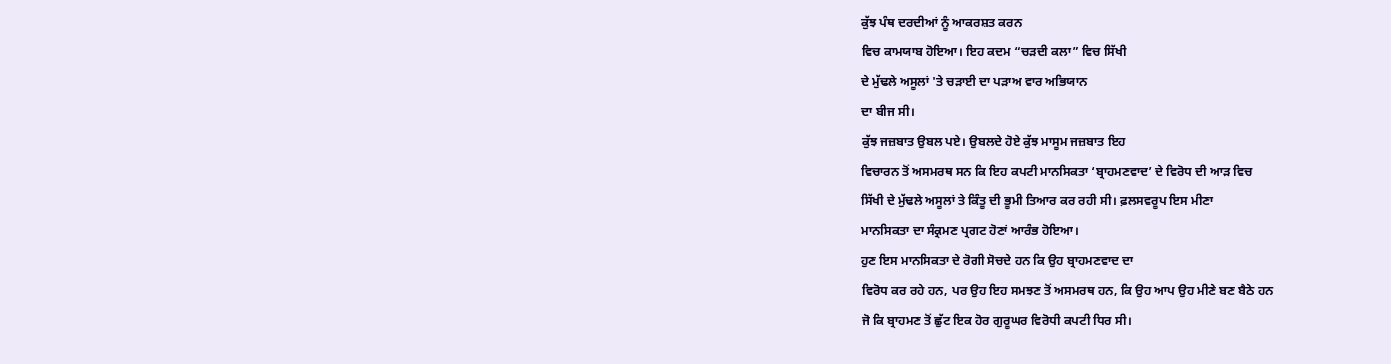ਕੁੱਝ ਪੰਥ ਦਰਦੀਆਂ ਨੂੰ ਆਕਰਸ਼ਤ ਕਰਨ
ਵਿਚ ਕਾਮਯਾਬ ਹੋਇਆ। ਇਹ ਕਦਮ “ਚੜਦੀ ਕਲਾ” ਵਿਚ ਸਿੱਖੀ
ਦੇ ਮੁੱਢਲੇ ਅਸੂਲਾਂ 'ਤੇ ਚੜਾਈ ਦਾ ਪੜਾਅ ਵਾਰ ਅਭਿਯਾਨ
ਦਾ ਬੀਜ ਸੀ।
ਕੁੱਝ ਜਜ਼ਬਾਤ ਉਬਲ ਪਏ। ਉਬਲਦੇ ਹੋਏ ਕੁੱਝ ਮਾਸੂਮ ਜਜ਼ਬਾਤ ਇਹ
ਵਿਚਾਰਨ ਤੋਂ ਅਸਮਰਥ ਸਨ ਕਿ ਇਹ ਕਪਟੀ ਮਾਨਸਿਕਤਾ ‘ਬ੍ਰਾਹਮਣਵਾਦ’ ਦੇ ਵਿਰੋਧ ਦੀ ਆੜ ਵਿਚ
ਸਿੱਖੀ ਦੇ ਮੁੱਢਲੇ ਅਸੂਲਾਂ ਤੇ ਕਿੰਤੂ ਦੀ ਭੂਮੀ ਤਿਆਰ ਕਰ ਰਹੀ ਸੀ। ਫ਼ਲਸਵਰੂਪ ਇਸ ਮੀਣਾ
ਮਾਨਸਿਕਤਾ ਦਾ ਸੰਕ੍ਰਮਣ ਪ੍ਰਗਟ ਹੋਣਾਂ ਆਰੰਭ ਹੋਇਆ।
ਹੁਣ ਇਸ ਮਾਨਸਿਕਤਾ ਦੇ ਰੋਗੀ ਸੋਚਦੇ ਹਨ ਕਿ ਉਹ ਬ੍ਰਾਹਮਣਵਾਦ ਦਾ
ਵਿਰੋਧ ਕਰ ਰਹੇ ਹਨ, ਪਰ ਉਹ ਇਹ ਸਮਝਣ ਤੋਂ ਅਸਮਰਥ ਹਨ, ਕਿ ਉਹ ਆਪ ਉਹ ਮੀਣੇ ਬਣ ਬੈਠੇ ਹਨ
ਜੋ ਕਿ ਬ੍ਰਾਹਮਣ ਤੋਂ ਛੁੱਟ ਇਕ ਹੋਰ ਗੁਰੂਘਰ ਵਿਰੋਧੀ ਕਪਟੀ ਧਿਰ ਸੀ।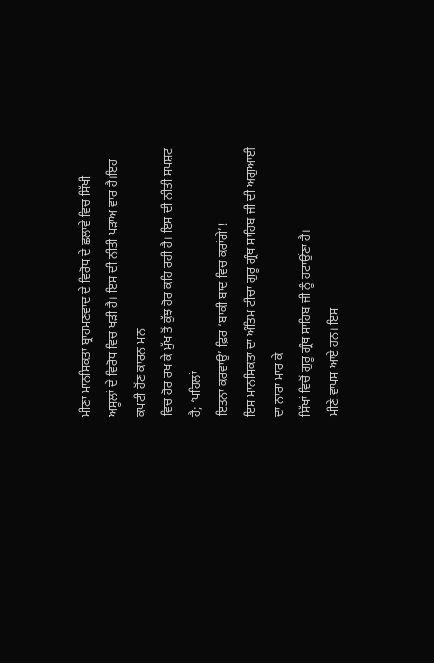ਮੀਣਾ ਮਾਨਸਿਕਤਾ ਬ੍ਰਾਹਮਣਵਾਦ ਦੇ ਵਿਰੋਧ ਦੇ ਛਲਾਵੇ ਵਿਚ ਸਿੱਖੀ
ਅਸੂਲਾਂ ਦੇ ਵਿਰੋਧ ਵਿਚ ਖੜੀ ਹੈ। ਇਸ ਦੀ ਨੀਤੀ ਪੜਾਅ ਵਾਰ ਹੈ।ਇਹ ਕਪਟੀ ਹੋਂਣ ਕਾਰਨ ਮਨ
ਵਿਚ ਹੋਰ ਰਖ ਕੇ ਮੁੱਖ ਤੋਂ ਕੁੱਝ ਹੋਰ ਕਹਿ ਰਹੀ ਹੈ। ਇਸ ਦੀ ਨੀਤੀ ਸਪਸ਼ਟ ਹੈ; ‘ਪਹਿਲਾਂ
ਇਤਨਾ ਕਰਵਾਉ’ ਫ਼ਿਰ ‘ਬਾਕੀ ਬਾਦ ਵਿਚ ਕਰਾਂਗੇ’!
ਇਸ ਮਾਨਸਿਕਤਾ ਦਾ ਅੰਤਿਮ ਟੀਚਾ ਗੁਰੂ ਗ੍ਰੰਥ ਸਾਹਿਬ ਜੀ ਦੀ ਅਗੁਆਈ ਦਾ ਨਾਰਾ ਮਾਰ ਕੇ
ਸਿੱਖਾਂ ਵਿਚੋਂ ਗੁਰੂ ਗ੍ਰੰਥ ਸਾਹਿਬ ਜੀ ਨੂੰ ਹਟਾਉਂਣਾ ਹੈ।
ਮੀਣੇ ਵਾਪਸ ਆਏ ਹਨ। ਇਸ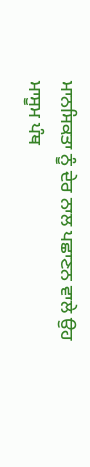ਮਾਨਸਿਕਤਾ ਨੂੰ ਦੇਰ ਨਾਲ ਪਛਾਣਨ ਵਾਲੇ ਉਹ
ਮਾਸੂਮ ਪੰਥ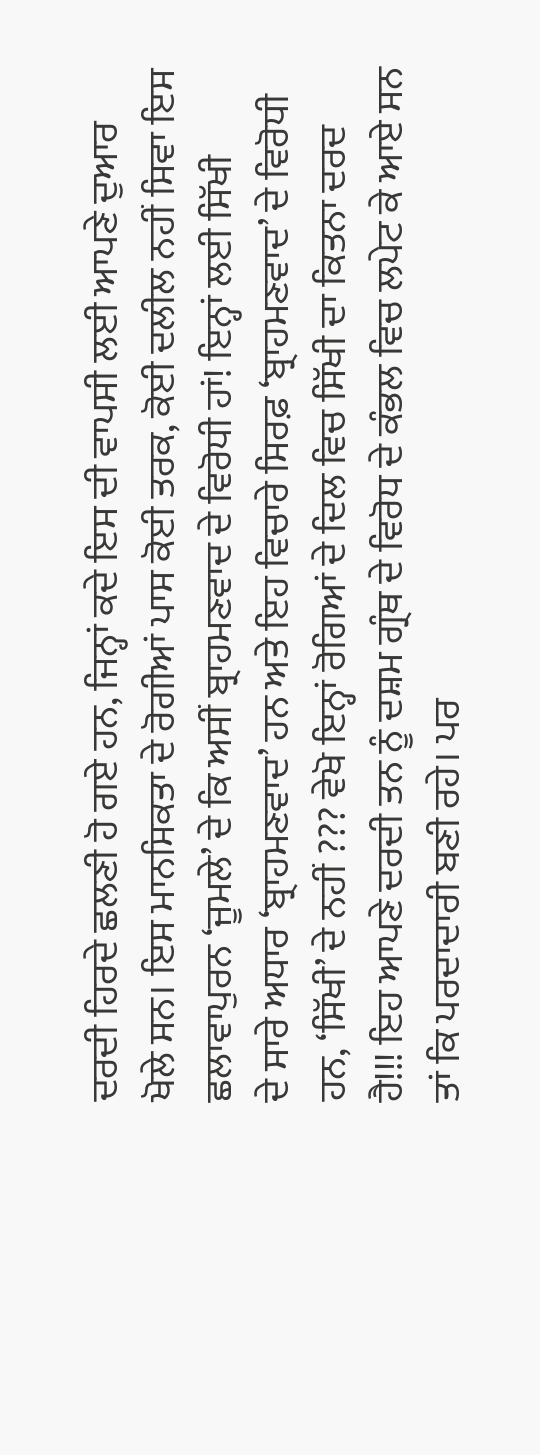ਦਰਦੀ ਹਿਰਦੇ ਛਲਣੀ ਹੋ ਗਏ ਹਨ, ਜਿਨ੍ਹਾਂ ਕਦੇ ਇਸ ਦੀ ਵਾਪਸੀ ਲਈ ਆਪਣੇ ਦੁਆਰ
ਖੋਲੇ ਸਨ। ਇਸ ਮਾਨਸਿਕਤਾ ਦੇ ਰੋਗੀਆਂ ਪਾਸ ਕੋਈ ਤਰਕ, ਕੋਈ ਦਲੀਲ ਨਹੀਂ ਸਿਵਾ ਇਸ
ਛਲਾਵਾਪੁਰਨ ‘ਜੂਮਲੇ’ ਦੇ ਕਿ ਅਸੀਂ ਬ੍ਰਾਹਮਣਵਾਦ ਦੇ ਵਿਰੋਧੀ ਹਾਂ! ਇਨ੍ਹਾਂ ਲਈ ਸਿੱਖੀ
ਦੇ ਸਾਰੇ ਅਧਾਰ ‘ਬ੍ਰਾਹਮਣਵਾਦ’ ਹਨ ਅਤੇ ਇਹ ਵਿਚਾਰੇ ਸਿਰਫ਼ ‘ਬ੍ਰਾਹਮਣਵਾਦ’ ਦੇ ਵਿਰੋਧੀ
ਹਨ, ‘ਸਿੱਖੀ’ ਦੇ ਨਹੀਂ ??? ਵੇਖੋ ਇਨ੍ਹਾਂ ਰੋਗਿਆਂ ਦੇ ਦਿਲ ਵਿਚ ਸਿੱਖੀ ਦਾ ਕਿਤਨਾ ਦਰਦ
ਹੈ!!! ਇਹ ਆਪਣੇ ਦਰਦੀ ਤਨ ਨੂੰ ਦਸ਼ਮ ਗ੍ਰੰਥ ਦੇ ਵਿਰੋਧ ਦੇ ਕੰਭਲ ਵਿਚ ਲਪੇਟ ਕੇ ਆਏ ਸਨ
ਤਾਂ ਕਿ ਪਰਦਾਦਾਰੀ ਬਣੀ ਰਹੇ। ਪਰ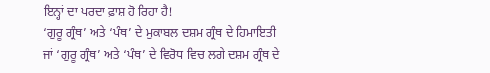ਇਨ੍ਹਾਂ ਦਾ ਪਰਦਾ ਫ਼ਾਸ਼ ਹੋ ਰਿਹਾ ਹੈ!
‘ਗੁਰੂ ਗ੍ਰੰਥ’ ਅਤੇ ‘ਪੰਥ’ ਦੇ ਮੁਕਾਬਲ ਦਸ਼ਮ ਗ੍ਰੰਥ ਦੇ ਹਿਮਾਇਤੀ
ਜਾਂ ‘ਗੁਰੂ ਗ੍ਰੰਥ’ ਅਤੇ ‘ਪੰਥ’ ਦੇ ਵਿਰੋਧ ਵਿਚ ਲਗੇ ਦਸ਼ਮ ਗ੍ਰੰਥ ਦੇ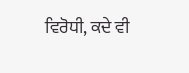ਵਿਰੋਧੀ, ਕਦੇ ਵੀ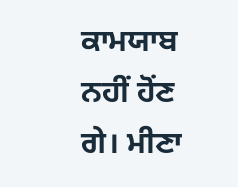ਕਾਮਯਾਬ ਨਹੀਂ ਹੋਂਣ ਗੇ। ਮੀਣਾ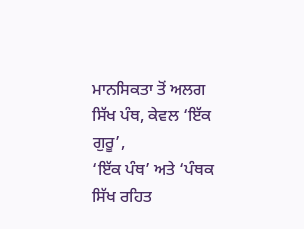ਮਾਨਸਿਕਤਾ ਤੋਂ ਅਲਗ ਸਿੱਖ ਪੰਥ, ਕੇਵਲ ‘ਇੱਕ ਗੁਰੂ’,
‘ਇੱਕ ਪੰਥ’ ਅਤੇ ‘ਪੰਥਕ ਸਿੱਖ ਰਹਿਤ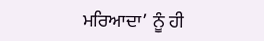ਮਰਿਆਦਾ’ ਨੂੰ ਹੀ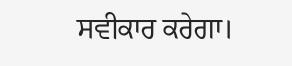ਸਵੀਕਾਰ ਕਰੇਗਾ।